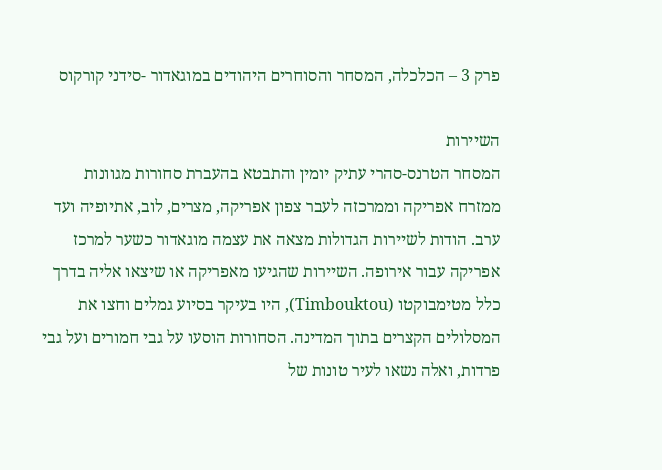פרק 3 – הכלכלה, המסחר והסוחרים היהודים במוגאדור -סידני קורקוס

השיירות
המסחר הטרנס-סהרי עתיק יומין והתבטא בהעברת סחורות מגוונות ממזרח אפריקה וממרכזה לעבר צפון אפריקה, מצרים, לוב, אתיופיה ועד ערב. הודות לשיירות הגדולות מצאה את עצמה מוגאדור כשער למרכז אפריקה עבור אירופה. השיירות שהגיעו מאפריקה או שיצאו אליה בדרך כלל מטימבוקטו (Timbouktou), היו בעיקר בסיוע גמלים וחצו את המסלולים הקצרים בתוך המדינה. הסחורות הוסעו על גבי חמורים ועל גבי פרדות, ואלה נשאו לעיר טונות של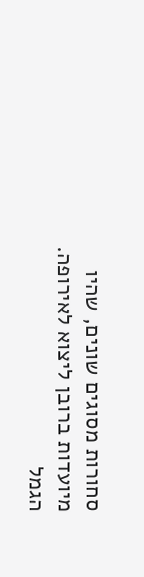סחורות מסוגים שונים, שהיו מיועדות ברובן ליצוא לאירופה. הגמל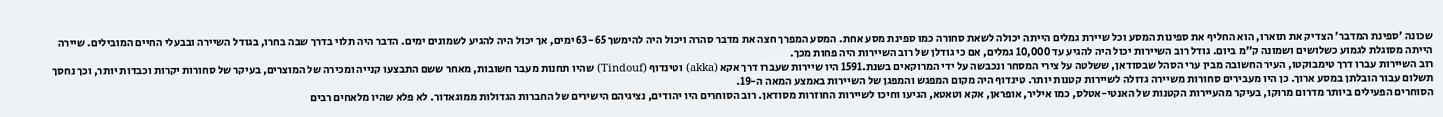שכונה ׳ספינת המדבר׳ הצדיק את תוארו, הוא החליף את ספינות המסע וכל שיירת גמלים הייתה יכולה לשאת סחורה כמו ספינת מסע אחת. המסע המפרך חצה את מדבר סהרה ויכול היה להימשך 63-65 ימים, אך יכול היה להגיע לשמונים ימים. הדבר היה תלוי בדרך שבה בחרו, בגודל השיירה ובבעלי החיים המובילים. שיירה הייתה מסוגלת לגמוע כשלושים ושמונה ק׳׳מ ביום. גודל רוב השיירות יכול היה להגיע עד 10,000 גמלים, אם כי גודלן של רוב השיירות היה פחות מכך.
רוב השיירות עברו דרך טימבוקטו, העיר החשובה מבין ערי הסהל שבסודאן, ששלטה על צירי המסחר ונכבשה על ידי המרוקאים בשנת.1591 היו שיירות שעברו דרך אקא (akka) וטינדוף (Tindouf) שהיו תחנות מעבר חשובות, מאחר ששם התבצעו קנייה ומכירה של המוצרים, בעיקר של סחורות יקרות וכבדות יותר, וכך נחסך תשלום עבור הובלתן במסע ארוך. כן היו מעבירים סחורות משיירה גדולה לשיירות קטנות יותר. טינדוף היה מקום המפגש והמפגן של השיירות באמצע המאה ה-19.
הסוחרים הפעילים ביותר מדרום מרוקו, בעיקר מהעיירות הקטנות של האנטי-אטלס, כמו איליר, אופראן, אקא וטאטא, הגיעו וחיכו לשיירות החוזרות מסודאן. רוב הסוחרים היו יהודים, נציגיהם הישירים של החברות הגדולות ממוגאדור. לא פלא שהיו מלאחים רבים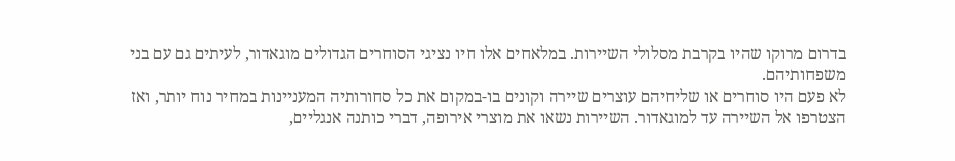בדרום מרוקו שהיו בקרבת מסלולי השיירות. במלאחים אלו חיו נציגי הסוחרים הגדולים מוגאדור, לעיתים גם עם בני משפחותיהם.
לא פעם היו סוחרים או שליחיהם עוצרים שיירה וקונים בו-במקום את כל סחורותיה המעניינות במחיר נוח יותר, ואז הצטרפו אל השיירה עד למוגאדור. השיירות נשאו את מוצרי אירופה, דברי כותנה אנגליים,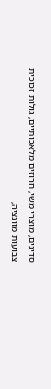סדינים, מוצרי משי, חרוזים מלאכותיים, גולות זכוכית צבועות מוונציה,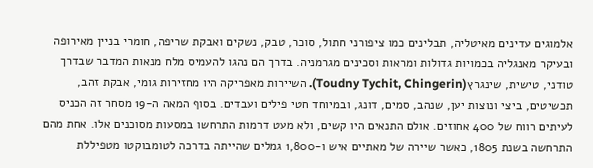אלמוגים עדינים מאיטליה, תבלינים כמו ציפורני חתול, סוכר, טבק, נשקים ואבקת שריפה, חומרי בניין מאירופה ובעיקר מאנגליה בכמויות גדולות ומראות וסכינים מגרמניה. בדרך הם נהגו להעמיס מלח מנאות המדבר שבדרך טודני, טישית, שינגרץ(Toudny Tychit, Chingerin). השיירות מאפריקה היו מחזירות גומי, אבקת זהב, תכשיטים, ביצי ונוצות יען, שנהב, סמים, דונג, ובמיוחד חטי פילים ועבדים. בסוף המאה ה-19 מסחר זה הכניס לעיתים רווח של 400 אחוזים. אולם התנאים היו קשים, ולא מעט דרמות התרחשו במסעות מסוכנים אלו. אחת מהם התרחשה בשנת 1805, כאשר שיירה של מאתיים איש ו-1,800 גמלים שהייתה בדרכה לטומבוקטו מטפיללת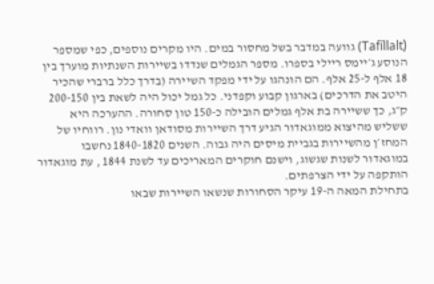(Tafíllalt) גוועה במדבר בשל מחסור במים. היו מקרים נוספים, כפי שמספר הנוסע ג׳יימס ריילי בספרו. מספר הגמלים שנדדו בשיירות השנתיות מוערך בין 18 אלף ל-25 אלף. הם הונהגו על ידי מפקד השיירה (בדרך כלל ברברי שהכיר היטב את הדרכים) בארגון קבוע וקפדני. כל גמל יכול היה לשאת בין 200-150 ק״ג, כך ששיירה בת אלף גמלים הובילה כ-150 טון סחורה. ההערכה היא ששליש מהיצוא ממוגאדור הגיע דרך השיירות מסודאן וואדי נון. רווחיו של המחז׳ן מהשיירות בגביית מיסים היה גבוה. השנים 1840-1820 נחשבו במוגאדור לשנות שגשוג, וישנם חוקרים המאריכים עד לשנת 1844 , עת מוגאדור הותקפה על ידי הצרפתים.
בתחילת המאה ה-19 עיקר הסחורות שנשאו השיירות שבאו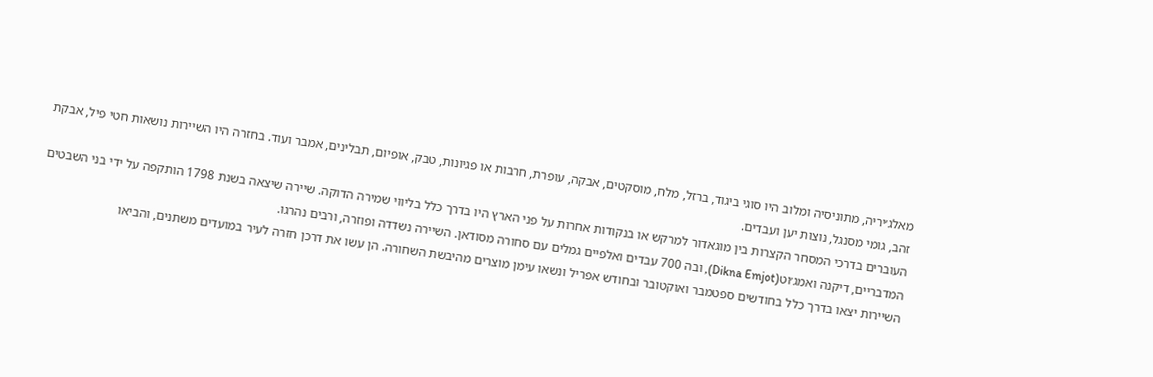מאלג׳יריה, מתוניסיה ומלוב היו סוגי ביגוד, ברזל, מלח, מוסקטים, אבקה, עופרת, חרבות או פגיונות, טבק, אופיום, תבלינים, אמבר ועוד. בחזרה היו השיירות נושאות חטי פיל, אבקת זהב, גומי מסנגל, נוצות יען ועבדים.
העוברים בדרכי המסחר הקצרות בין מוגאדור למרקש או בנקודות אחרות על פני הארץ היו בדרך כלל בליווי שמירה הדוקה. שיירה שיצאה בשנת 1798 הותקפה על ידי בני השבטים המדבריים, דיקנה ואמג׳וט(Dikna Emjot), ובה 700 עבדים ואלפיים גמלים עם סחורה מסודאן. השיירה נשדדה ופוזרה, ורבים נהרגו.
השיירות יצאו בדרך כלל בחודשים ספטמבר ואוקטובר ובחודש אפריל ונשאו עימן מוצרים מהיבשת השחורה. הן עשו את דרכן חזרה לעיר במועדים משתנים, והביאו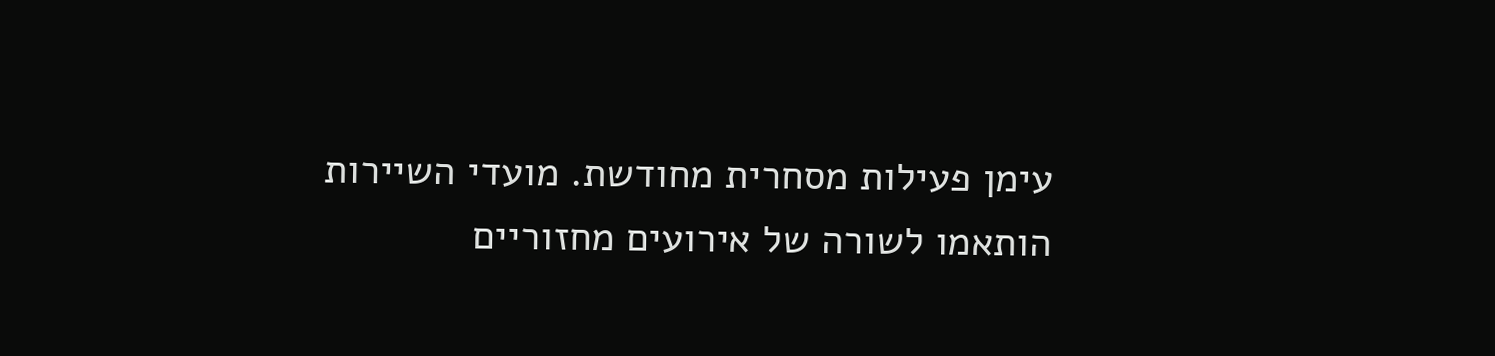עימן פעילות מסחרית מחודשת. מועדי השיירות הותאמו לשורה של אירועים מחזוריים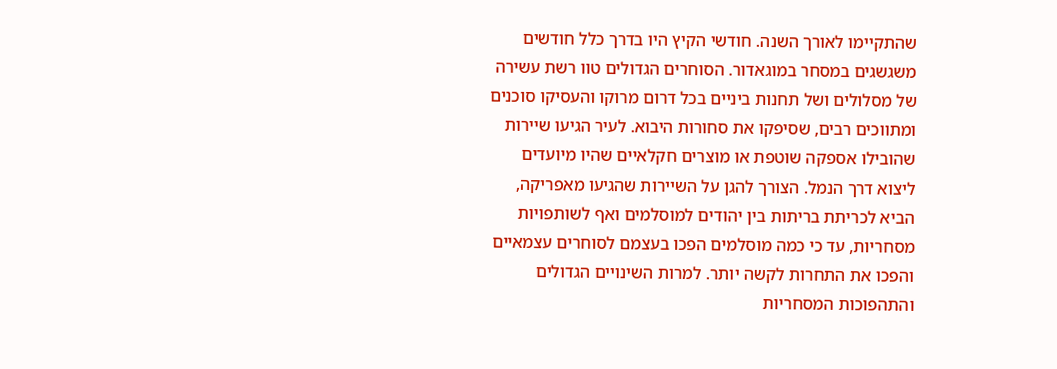שהתקיימו לאורך השנה. חודשי הקיץ היו בדרך כלל חודשים משגשגים במסחר במוגאדור. הסוחרים הגדולים טוו רשת עשירה של מסלולים ושל תחנות ביניים בכל דרום מרוקו והעסיקו סוכנים ומתווכים רבים, שסיפקו את סחורות היבוא. לעיר הגיעו שיירות שהובילו אספקה שוטפת או מוצרים חקלאיים שהיו מיועדים ליצוא דרך הנמל. הצורך להגן על השיירות שהגיעו מאפריקה, הביא לכריתת בריתות בין יהודים למוסלמים ואף לשותפויות מסחריות, עד כי כמה מוסלמים הפכו בעצמם לסוחרים עצמאיים והפכו את התחרות לקשה יותר. למרות השינויים הגדולים והתהפוכות המסחריות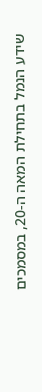שידע הנמל בתחילת המאה ה-20, במסמכים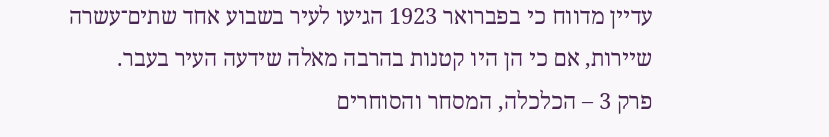עדיין מדווח כי בפברואר 1923 הגיעו לעיר בשבוע אחד שתים־עשרה שיירות, אם כי הן היו קטנות בהרבה מאלה שידעה העיר בעבר.
פרק 3 – הכלכלה, המסחר והסוחרים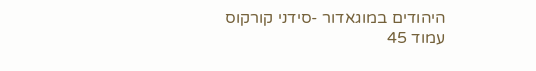היהודים במוגאדור -סידני קורקוס
עמוד 45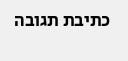כתיבת תגובה